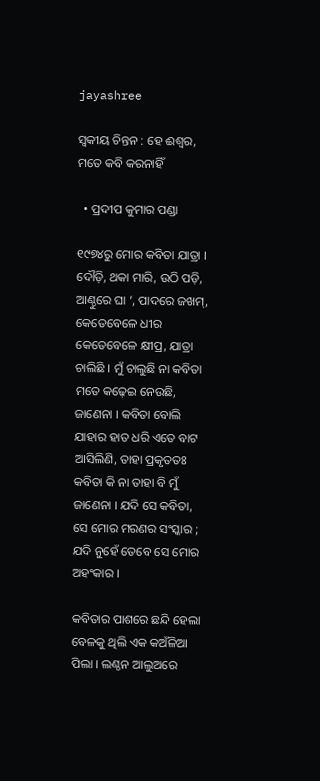jayashree

ସ୍ୱକୀୟ ଚିନ୍ତନ : ହେ ଈଶ୍ଵର, ମତେ କବି କରନାହିଁ

  • ପ୍ରଦୀପ କୁମାର ପଣ୍ଡା

୧୯୭୪ରୁ ମୋର କବିତା ଯାତ୍ରା । ଦୌଡ଼ି, ଥକା ମାରି, ଉଠି ପଡ଼ି, ଆଣ୍ଠୁରେ ଘା ‘, ପାଦରେ ଜଖମ୍, କେତେବେଳେ ଧୀର କେତେବେଳେ କ୍ଷୀପ୍ର, ଯାତ୍ରା ଚାଲିଛି । ମୁଁ ଚାଲୁଛି ନା କବିତା ମତେ କଢ଼େଇ ନେଉଛି, ଜାଣେନା । କବିତା ବୋଲି ଯାହାର ହାତ ଧରି ଏତେ ବାଟ ଆସିଲିଣି, ତାହା ପ୍ରକୃତତଃ କବିତା କି ନା ତାହା ବି ମୁଁ ଜାଣେନା । ଯଦି ସେ କବିତା, ସେ ମୋର ମରଣର ସଂସ୍କାର ; ଯଦି ନୁହେଁ ତେବେ ସେ ମୋର ଅହଂକାର ।

କବିତାର ପାଶରେ ଛନ୍ଦି ହେଲା ବେଳକୁ ଥିଲି ଏକ କଅଁଳିଆ ପିଲା । ଲଣ୍ଠନ ଆଲୁଅରେ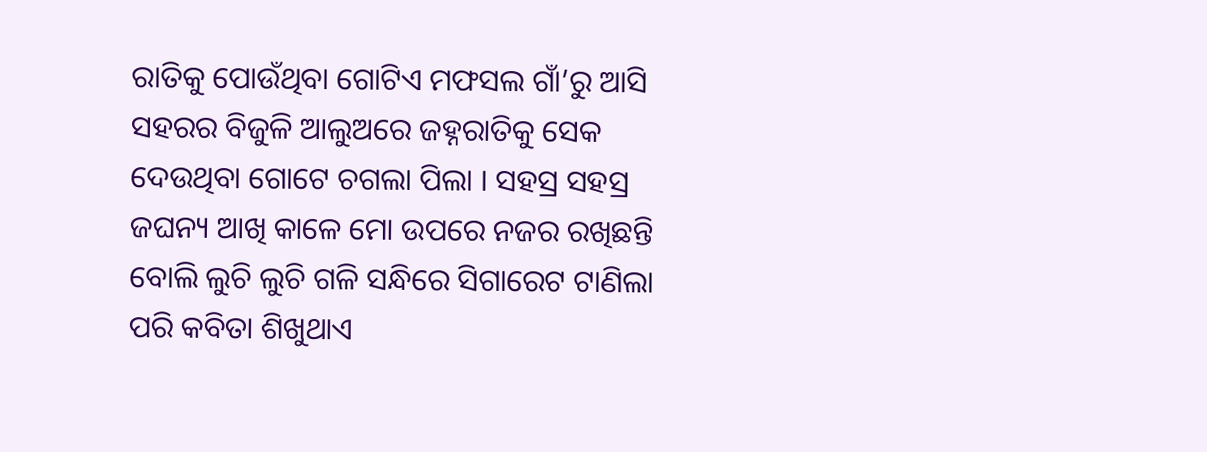ରାତିକୁ ପୋଉଁଥିବା ଗୋଟିଏ ମଫସଲ ଗାଁ’ରୁ ଆସି ସହରର ବିଜୁଳି ଆଲୁଅରେ ଜହ୍ନରାତିକୁ ସେକ ଦେଉଥିବା ଗୋଟେ ଚଗଲା ପିଲା । ସହସ୍ର ସହସ୍ର ଜଘନ୍ୟ ଆଖି କାଳେ ମୋ ଉପରେ ନଜର ରଖିଛନ୍ତି ବୋଲି ଲୁଚି ଲୁଚି ଗଳି ସନ୍ଧିରେ ସିଗାରେଟ ଟାଣିଲା ପରି କବିତା ଶିଖୁଥାଏ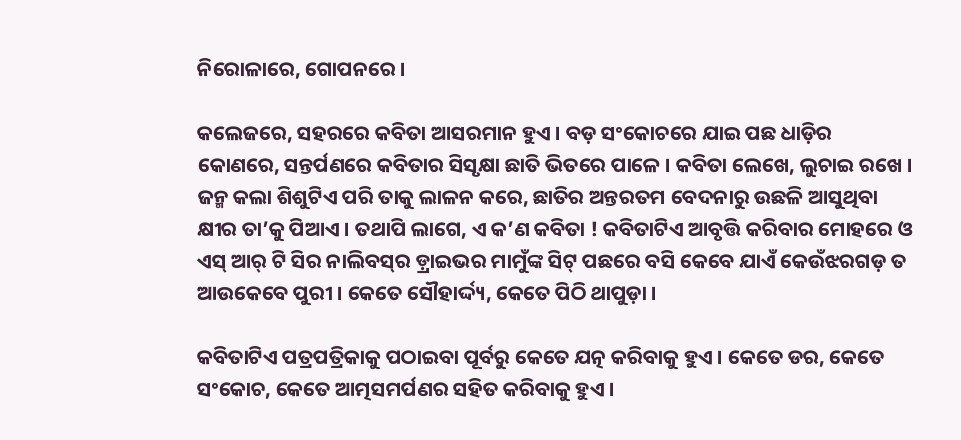ନିରୋଳାରେ, ଗୋପନରେ ।

କଲେଜରେ, ସହରରେ କବିତା ଆସରମାନ ହୁଏ । ବଡ଼ ସଂକୋଚରେ ଯାଇ ପଛ ଧାଡ଼ିର କୋଣରେ, ସନ୍ତର୍ପଣରେ କବିତାର ସିସୃକ୍ଷା ଛାତି ଭିତରେ ପାଳେ । କବିତା ଲେଖେ, ଲୁଚାଇ ରଖେ । ଜନ୍ମ କଲା ଶିଶୁଟିଏ ପରି ତାକୁ ଲାଳନ କରେ, ଛାତିର ଅନ୍ତରତମ ବେଦନାରୁ ଉଛଳି ଆସୁଥିବା କ୍ଷୀର ତା’କୁ ପିଆଏ । ତଥାପି ଲାଗେ, ଏ କ’ଣ କବିତା ! କବିତାଟିଏ ଆବୃତ୍ତି କରିବାର ମୋହରେ ଓ ଏସ୍ ଆର୍ ଟି ସିର ନାଲିବସ୍‌ର ଡ଼୍ରାଇଭର ମାମୁଁଙ୍କ ସିଟ୍ ପଛରେ ବସି କେବେ ଯାଏଁ କେଉଁଝରଗଡ଼ ତ ଆଉକେବେ ପୁରୀ । କେତେ ସୌହାର୍ଦ୍ଦ୍ୟ, କେତେ ପିଠି ଥାପୁଡ଼ା ।

କବିତାଟିଏ ପତ୍ରପତ୍ରିକାକୁ ପଠାଇବା ପୂର୍ବରୁ କେତେ ଯତ୍ନ କରିବାକୁ ହୁଏ । କେତେ ଡର, କେତେ ସଂକୋଚ, କେତେ ଆତ୍ମସମର୍ପଣର ସହିତ କରିବାକୁ ହୁଏ ।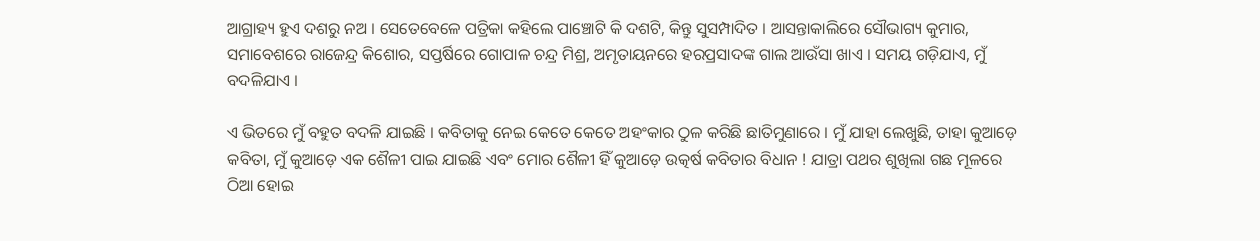ଆଗ୍ରାହ୍ୟ ହୁଏ ଦଶରୁ ନଅ । ସେତେବେଳେ ପତ୍ରିକା କହିଲେ ପାଞ୍ଚୋଟି କି ଦଶଟି, କିନ୍ତୁ ସୁସମ୍ପାଦିତ । ଆସନ୍ତାକାଲିରେ ସୌଭାଗ୍ୟ କୁମାର, ସମାବେଶରେ ରାଜେନ୍ଦ୍ର କିଶୋର, ସପ୍ତର୍ଷିରେ ଗୋପାଳ ଚନ୍ଦ୍ର ମିଶ୍ର, ଅମୃତାୟନରେ ହରପ୍ରସାଦଙ୍କ ଗାଲ ଆଉଁସା ଖାଏ । ସମୟ ଗଡ଼ିଯାଏ, ମୁଁ ବଦଳିଯାଏ ।

ଏ ଭିତରେ ମୁଁ ବହୁତ ବଦଳି ଯାଇଛି । କବିତାକୁ ନେଇ କେତେ କେତେ ଅହଂକାର ଠୁଳ କରିଛି ଛାତିମୁଣାରେ । ମୁଁ ଯାହା ଲେଖୁଛି, ତାହା କୁଆଡ଼େ କବିତା, ମୁଁ କୁଆଡ଼େ ଏକ ଶୈଳୀ ପାଇ ଯାଇଛି ଏବଂ ମୋର ଶୈଳୀ ହିଁ କୁଆଡ଼େ ଉତ୍କର୍ଷ କବିତାର ବିଧାନ ! ଯାତ୍ରା ପଥର ଶୁଖିଲା ଗଛ ମୂଳରେ ଠିଆ ହୋଇ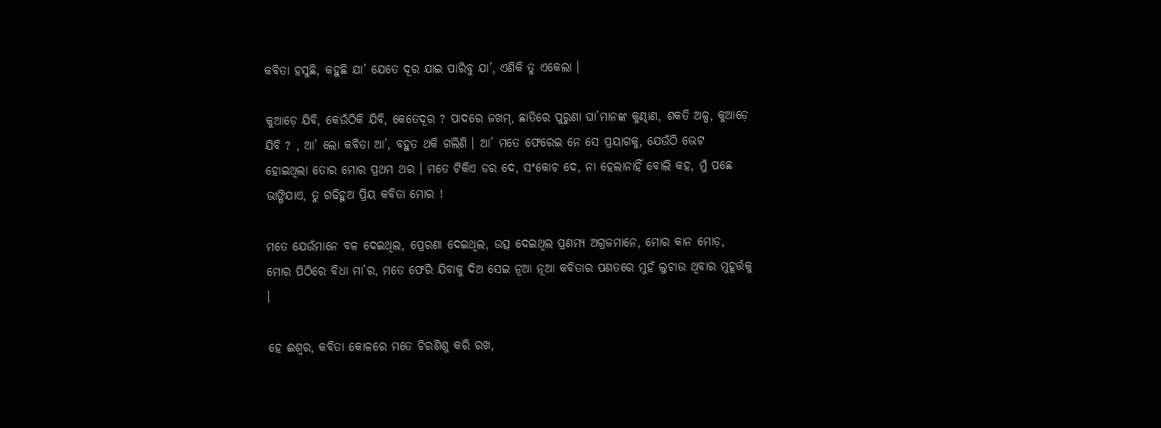କବିତା ହସୁଛି, କହୁଛି ଯା’ ଯେତେ ଦୂର ଯାଇ ପାରିବୁ ଯା’, ଏଣିକି ତୁ ଏକେଲା ।

କୁଆଡ଼େ ଯିବି, କେଉଁଠିକି ଯିବି, କେତେଦୂର ? ପାଦରେ ଜଖମ୍, ଛାତିରେ ପୁରୁଣା ଘା’ମାନଙ୍କ କୁଣ୍ଢାଣ, ଶକତି ଅଳ୍ପ, କୁଆଡ଼େ ଯିବି ? , ଆ’ ଲୋ କବିତା ଆ’, ବହୁତ ଥକି ଗଲିଣି । ଆ’ ମତେ ଫେରେଇ ନେ ସେ ପ୍ରୟାଗକୁ, ଯେଉଁଠି ଭେଟ ହୋଇଥିଲା ତୋର ମୋର ପ୍ରଥମ ଥର । ମତେ ଟିକିଏ ଡର ଦେ, ସଂକୋଚ ଦେ, ନା ହେଲାନାହିଁ ବୋଲି କହ, ମୁଁ ପଛେ ଭାଙ୍ଗିଯାଏ, ତୁ ଗଢିହୁଅ ପ୍ରିୟ କବିତା ମୋର !

ମତେ ଯେଉଁମାନେ ବଳ ଦେଇଥିଲ, ପ୍ରେରଣା ଦେଇଥିଲ, ଉତ୍ସ ଦେଇଥିଲ ପ୍ରଣମ୍ୟ ଅଗ୍ରଜମାନେ, ମୋର କାନ ମୋଡ଼, ମୋର ପିଠିରେ ବିଧା ମା’ର, ମତେ ଫେରି ଯିବାକୁ ଦିଅ ସେଇ ନୂଆ ନୂଆ କବିତାର ପଣତରେ ମୁହଁ ଲୁଚାଉ ଥିବାର ମୁହୂର୍ତ୍ତକୁ ।

ହେ ଈଶ୍ଵର, କବିତା କୋଳରେ ମତେ ଚିରଶିଶୁ କରି ରଖ,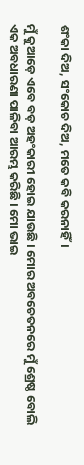ଶଂକା ଦିଅ, ସଂକୋଚ ଦିଅ, ମତେ କବି କରନାହିଁ।

ମୁଁ କୁଆଡ଼େ ଏବେ ବଡ଼ ଅହଂକାରୀ ହୋଇ ଯାଉଛି । ମୋର ଅବଚେତନରେ ମୁଁ ଶ୍ରେଷ୍ଠ ବୋଲି ଏକ ଅବଧାରଣା ପାଳିବା ଆରମ୍ଭ କରିଛି । ମୋ ଭାଇ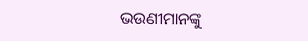ଭଉଣୀମାନଙ୍କୁ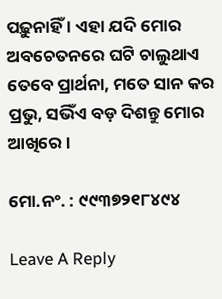ପଢ଼ୁନାହିଁ । ଏହା ଯଦି ମୋର ଅବଚେତନରେ ଘଟି ଚାଲୁଥାଏ ତେବେ ପ୍ରାର୍ଥନା, ମତେ ସାନ କର ପ୍ରଭୁ, ସଭିଁଏ ବଡ଼ ଦିଶନ୍ତୁ ମୋର ଆଖିରେ ।

ମୋ.ନଂ. : ୯୯୩୭୨୧୮୪୯୪

Leave A Reply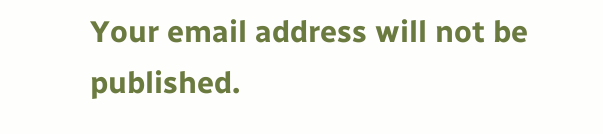Your email address will not be published.